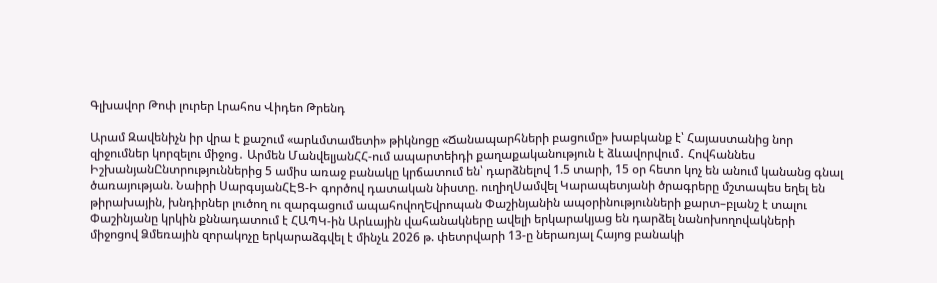Գլխավոր Թոփ լուրեր Լրահոս Վիդեո Թրենդ

Արամ Զավենիչն իր վրա է քաշում «արևմտամետի» թիկնոցը «Ճանապարհների բացումը» խաբկանք է՝ Հայաստանից նոր զիջումներ կորզելու միջոց․ Արմեն ՄանվելյանՀՀ-ում ապարտեիդի քաղաքականություն է ձևավորվում․ Հովհաննես ԻշխանյանԸնտրություններից 5 ամիս առաջ բանակը կրճատում են՝ դարձնելով 1.5 տարի, 15 օր հետո կոչ են անում կանանց գնալ ծառայության. Նաիրի ՍարգսյանՀԷՑ-Ի գործով դատական նիստը. ուղիղՍամվել Կարապետյանի ծրագրերը մշտապես եղել են թիրախային, խնդիրներ լուծող ու զարգացում ապահովողԵվրոպան Փաշինյանին ապօրինությունների քարտ–բլանշ է տալու Փաշինյանը կրկին քննադատում է ՀԱՊԿ-ին Արևային վահանակները ավելի երկարակյաց են դարձել նանոխողովակների միջոցով Ձմեռային զորակոչը երկարաձգվել է մինչև 2026 թ. փետրվարի 13-ը ներառյալ Հայոց բանակի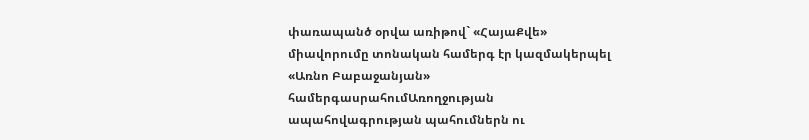փառապանծ օրվա առիթով` «ՀայաՔվե» միավորումը տոնական համերգ էր կազմակերպել «Առնո Բաբաջանյան» համերգասրահումԱռողջության ապահովագրության պահումներն ու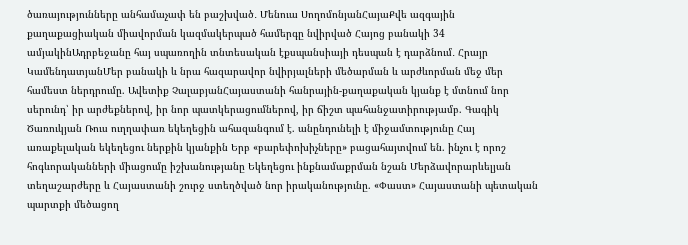ծառայությունները անհամաչափ են բաշխված․ Մենուա ՍողոմոնյանՀայաՔվե ազգային քաղաքացիական միավորման կազմակերպած համերգը նվիրված Հայոց բանակի 34 ամյակինԱդրբեջանը հայ սպառողին տնտեսական էքսպանսիայի դեսպան է դարձնում․ Հրայր ԿամենդատյանՄեր բանակի և նրա հազարավոր նվիրյալների մեծարման և արժևորման մեջ մեր համեստ ներդրումը. Ավետիք ՉալաբյանՀայաստանի հանրային-քաղաքական կյանք է մտնում նոր սերունդ՝ իր արժեքներով, իր նոր պատկերացումներով, իր ճիշտ պահանջատիրությամբ. Գագիկ Ծառուկյան Ռուս ուղղափառ եկեղեցին ահազանգում է. անընդունելի է միջամտությունը Հայ առաքելական եկեղեցու ներքին կյանքին Երբ «բարեփոխիչները» բացահայտվում են. ինչու է որոշ հոգևորականների միացումը իշխանությանը Եկեղեցու ինքնամաքրման նշան Մերձավորարևելյան տեղաշարժերը և Հայաստանի շուրջ ստեղծված նոր իրականությունը. «Փաստ» Հայաստանի պետական պարտքի մեծացող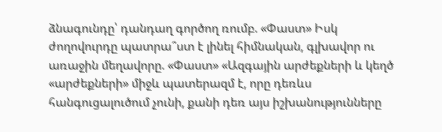ձնագունդը՝ դանդաղ գործող ռումբ. «Փաստ» Իսկ ժողովուրդը պատրա՞ստ է լինել հիմնական, գլխավոր ու առաջին մեղավորը. «Փաստ» «Ազգային արժեքների և կեղծ «արժեքների» միջև պատերազմ է, որը դեռևս հանգուցալուծում չունի, քանի դեռ այս իշխանությունները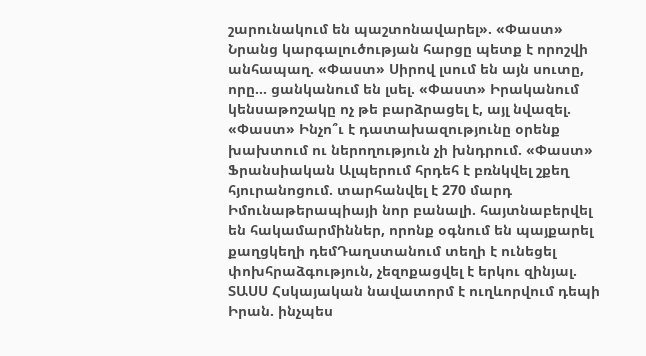շարունակում են պաշտոնավարել». «Փաստ» Նրանց կարգալուծության հարցը պետք է որոշվի անհապաղ. «Փաստ» Սիրով լսում են այն սուտը, որը... ցանկանում են լսել. «Փաստ» Իրականում կենսաթոշակը ոչ թե բարձրացել է, այլ նվազել. «Փաստ» Ինչո՞ւ է դատախազությունը օրենք խախտում ու ներողություն չի խնդրում. «Փաստ» Ֆրանսիական Ալպերում հրդեհ է բռնկվել շքեղ հյուրանոցում. տարհանվել է 270 մարդ Իմունաթերապիայի նոր բանալի. հայտնաբերվել են հակամարմիններ, որոնք օգնում են պայքարել քաղցկեղի դեմԴաղստանում տեղի է ունեցել փոխհրաձգություն, չեզոքացվել է երկու զինյալ. ՏԱՍՍ Հսկայական նավատորմ է ուղևորվում դեպի Իրան. ինչպես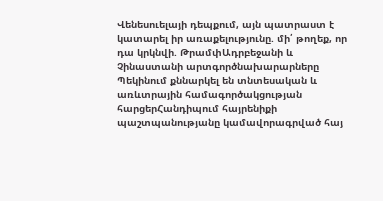Վենեսուելայի դեպքում, այն պատրաստ է կատարել իր առաքելությունը. մի՛ թողեք, որ դա կրկնվի. ԹրամփԱդրբեջանի և Չինաստանի արտգործնախարարները Պեկինում քննարկել են տնտեսական և առևտրային համագործակցության հարցերՀանդիպում հայրենիքի պաշտպանությանը կամավորագրված հայ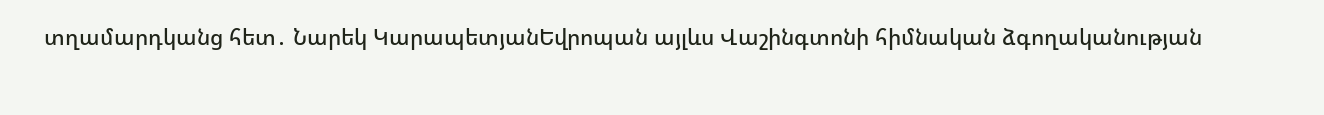տղամարդկանց հետ․ Նարեկ ԿարապետյանԵվրոպան այլևս Վաշինգտոնի հիմնական ձգողականության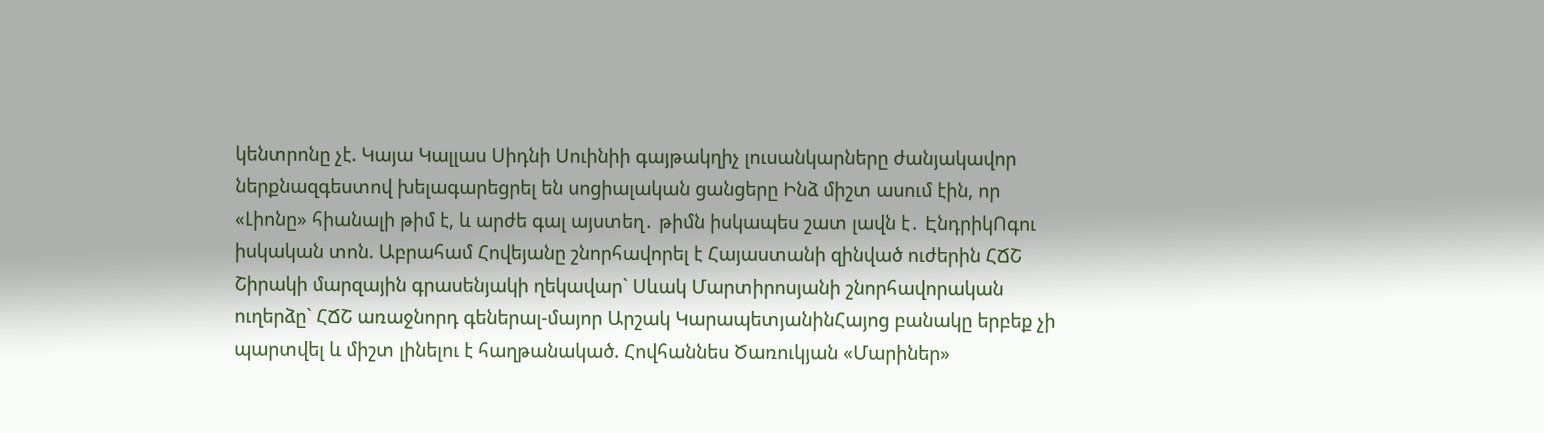կենտրոնը չէ. Կայա Կալլաս Սիդնի Սուինիի գայթակղիչ լուսանկարները ժանյակավոր ներքնազգեստով խելագարեցրել են սոցիալական ցանցերը Ինձ միշտ ասում էին, որ «Լիոնը» հիանալի թիմ է, և արժե գալ այստեղ․ թիմն իսկապես շատ լավն է․ ԷնդրիկՈգու իսկական տոն. Աբրահամ Հովեյանը շնորհավորել է Հայաստանի զինված ուժերին ՀՃՇ Շիրակի մարզային գրասենյակի ղեկավար` Սևակ Մարտիրոսյանի շնորհավորական ուղերձը` ՀՃՇ առաջնորդ գեներալ-մայոր Արշակ ԿարապետյանինՀայոց բանակը երբեք չի պարտվել և միշտ լինելու է հաղթանակած. Հովհաննես Ծառուկյան «Մարիներ»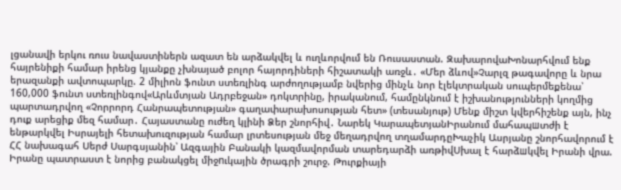լցանավի երկու ռուս նավաստիներն ազատ են արձակվել և ուղևորվում են Ռուսաստան. ԶախարովաԽոնարհվում ենք հայրենիքի համար իրենց կյանքը չխնայած բոլոր հայորդիների հիշատակի առջև․ «Մեր ձևով»Չարլզ թագավորը և նրա երազանքի ավտոպարկը. 2 միլիոն ֆունտ ստեռլինգ արժողությամբ նվերից մինչև նոր էլեկտրական սուպերմեքենա՝ 160,000 ֆունտ ստեռլինգով«Արևմտյան Ադրբեջան» դոկտրինը, իրականում, համընկնում է իշխանությունների կողմից պարտադրվող «Չորրորդ Հանրապետության» գաղափարախոսության հետ» (տեսանյութ) Մենք միշտ կվերհիշենք այն, ինչ դուք արեցիք մեզ համար․ Հայաստանը ուժեղ կլինի Ձեր շնորհիվ․ Նարեկ ԿարապետյանԻրանում մահապшտժի է ենթարկվել Իսրայելի հետախուզության համար լրտեսության մեջ մեղադրվող տղամարդըԽաչիկ Ասրյանը շնորհավորում է ՀՀ նախագահ Սերժ Սարգսյանին՝ Ազգային Բանակի կազմավորման տարեդարձի առթիվՍխալ է հարձшկվել Իրանի վրա. Իրանը պատրաստ է նորից բանակցել միջnւկային ծրագրի շուրջ. Թուրքիայի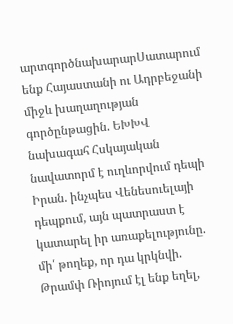արտգործնախարարՍատարում ենք Հայաստանի ու Ադրբեջանի միջև խաղաղության գործընթացին. ԵԽԽՎ նախագահ Հսկայական նավատորմ է ուղևորվում դեպի Իրան. ինչպես Վենեսուելայի դեպքում, այն պատրաստ է կատարել իր առաքելությունը. մի՛ թողեք, որ դա կրկնվի. Թրամփ Ռիոյում էլ ենք եղել,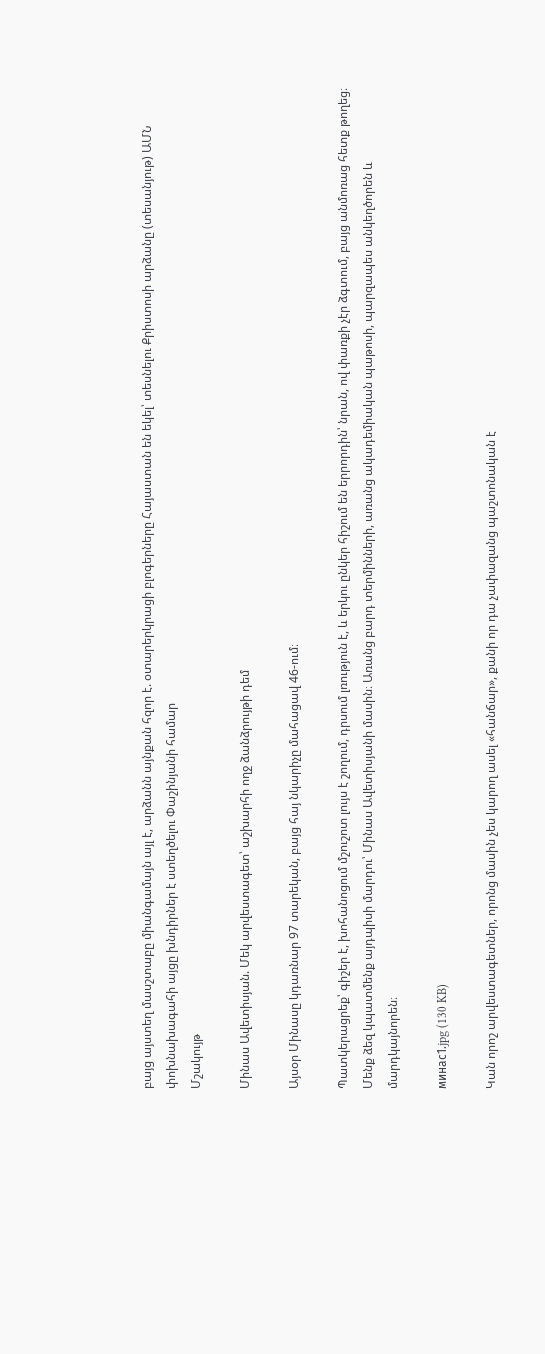բայց այստեղ մասշտաբը միանգամայն այլ է, արձանն այնքան հզոր է. օտարերկրացի բլոգերները Հայաստան են եկել՝ տեսնելու Քրիստոսի արձանը (տեսանյութ) ԱՄՆ փոխնախագահի այցը խնդիրներ է ստեղծելու Փաշինյանի համար
Մշակույթ

Մինաս Ավետիսյան. Մեկ արվեստագետ՝ աշխարհի ողջ ձանձրույթի դեմ

Այսօր Մինասը կդառնար 97 տարեկան, բայց հայ նկարիչը մահացավ 46-ում։

Պատկերացրեք՝ գիշեր է, խոհանոցում մշուշոտ լույս է շողում, դրսում լռություն է, և երկու ընկեր հիշում են երրորդին՝ նրան, ով փառքի չէր ձգտում, բայց անմոռաց հետք թողեց։ Մենք ձեզ կպատմենք այդպիսի մարդու՝ Մինաս Ավետիսյանի մասին։ Առանց բարդ տերմինների, առանց ակադեմիական պաթոսի, պարզապես անկեղծորեն և մարդկայնորեն։

минас1.jpg (130 KB)

Կան որոշ արվեստագետներ, որոնց մասին չես կարող ասել «հանճար», քանի որ դա չափազանց պաշտոնական է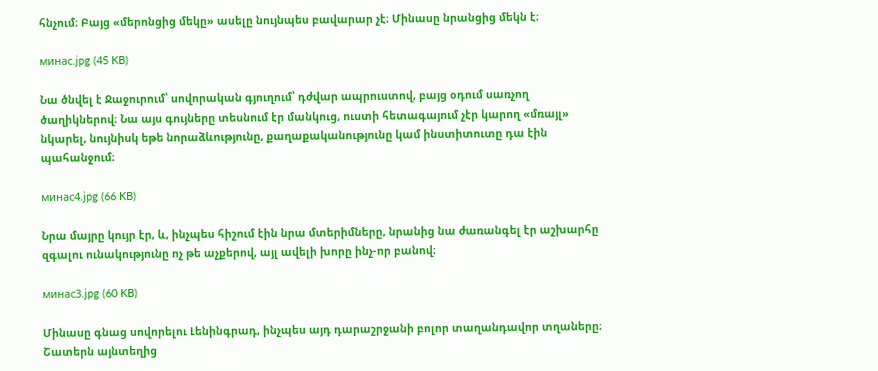հնչում։ Բայց «մերոնցից մեկը» ասելը նույնպես բավարար չէ։ Մինասը նրանցից մեկն է։

минас.jpg (45 KB)

Նա ծնվել է Ջաջուրում՝ սովորական գյուղում՝ դժվար ապրուստով, բայց օդում սառչող ծաղիկներով։ Նա այս գույները տեսնում էր մանկուց, ուստի հետագայում չէր կարող «մռայլ» նկարել, նույնիսկ եթե նորաձևությունը, քաղաքականությունը կամ ինստիտուտը դա էին պահանջում։

минас4.jpg (66 KB)

Նրա մայրը կույր էր, և, ինչպես հիշում էին նրա մտերիմները, նրանից նա ժառանգել էր աշխարհը զգալու ունակությունը ոչ թե աչքերով, այլ ավելի խորը ինչ-որ բանով։

минас3.jpg (60 KB)

Մինասը գնաց սովորելու Լենինգրադ, ինչպես այդ դարաշրջանի բոլոր տաղանդավոր տղաները։ Շատերն այնտեղից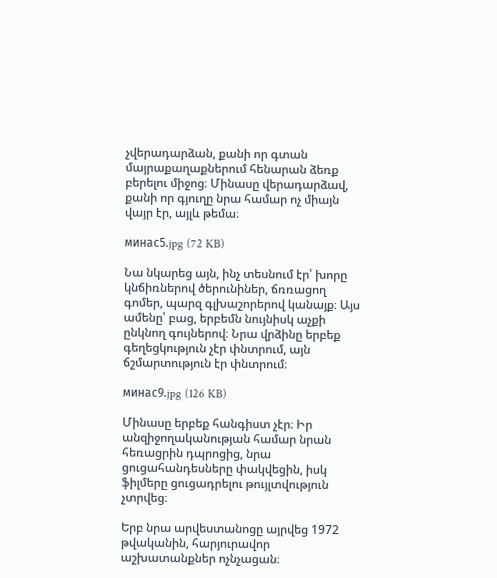չվերադարձան, քանի որ գտան մայրաքաղաքներում հենարան ձեռք բերելու միջոց։ Մինասը վերադարձավ, քանի որ գյուղը նրա համար ոչ միայն վայր էր, այլև թեմա։

минас5.jpg (72 KB)

Նա նկարեց այն, ինչ տեսնում էր՝ խորը կնճիռներով ծերունիներ, ճռռացող գոմեր, պարզ գլխաշորերով կանայք։ Այս ամենը՝ բաց, երբեմն նույնիսկ աչքի ընկնող գույներով։ Նրա վրձինը երբեք գեղեցկություն չէր փնտրում, այն ճշմարտություն էր փնտրում։

минас9.jpg (126 KB)

Մինասը երբեք հանգիստ չէր։ Իր անզիջողականության համար նրան հեռացրին դպրոցից, նրա ցուցահանդեսները փակվեցին, իսկ ֆիլմերը ցուցադրելու թույլտվություն չտրվեց։

Երբ նրա արվեստանոցը այրվեց 1972 թվականին, հարյուրավոր աշխատանքներ ոչնչացան։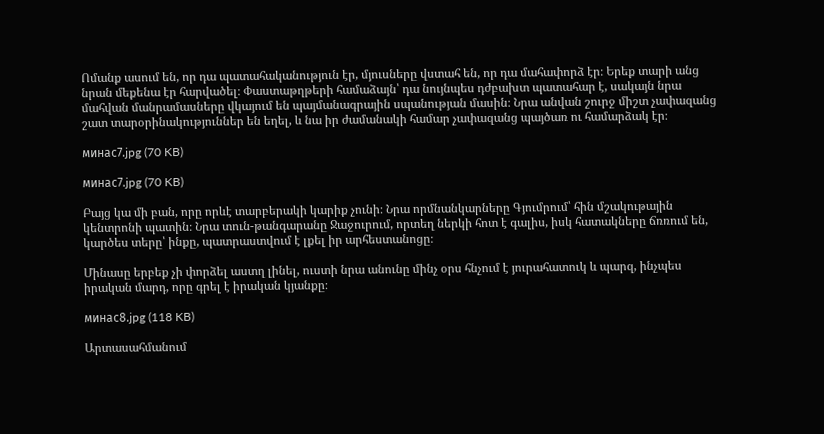Ոմանք ասում են, որ դա պատահականություն էր, մյուսները վստահ են, որ դա մահափորձ էր։ Երեք տարի անց նրան մեքենա էր հարվածել։ Փաստաթղթերի համաձայն՝ դա նույնպես դժբախտ պատահար է, սակայն նրա մահվան մանրամասները վկայում են պայմանագրային սպանության մասին։ Նրա անվան շուրջ միշտ չափազանց շատ տարօրինակություններ են եղել, և նա իր ժամանակի համար չափազանց պայծառ ու համարձակ էր։

минас7.jpg (70 KB)

минас7.jpg (70 KB)

Բայց կա մի բան, որը որևէ տարբերակի կարիք չունի։ Նրա որմնանկարները Գյումրում՝ հին մշակութային կենտրոնի պատին։ Նրա տուն-թանգարանը Ջաջուրում, որտեղ ներկի հոտ է գալիս, իսկ հատակները ճռռում են, կարծես տերը՝ ինքը, պատրաստվում է լքել իր արհեստանոցը։

Մինասը երբեք չի փորձել աստղ լինել, ուստի նրա անունը մինչ օրս հնչում է յուրահատուկ և պարզ, ինչպես իրական մարդ, որը գրել է իրական կյանքը։

минас8.jpg (118 KB)

Արտասահմանում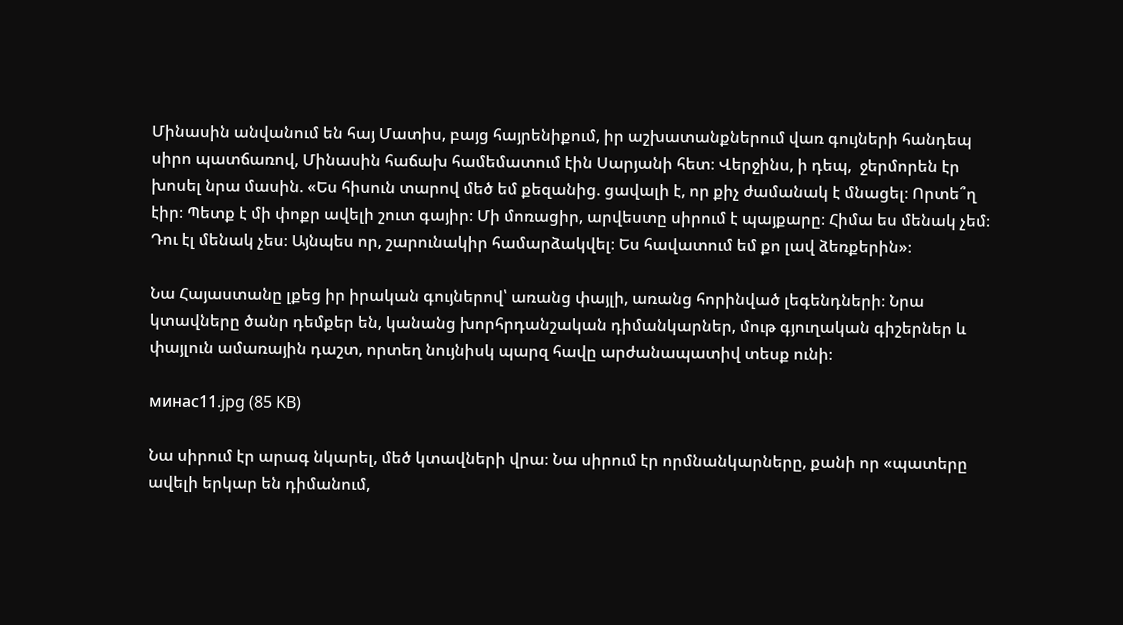Մինասին անվանում են հայ Մատիս, բայց հայրենիքում, իր աշխատանքներում վառ գույների հանդեպ սիրո պատճառով, Մինասին հաճախ համեմատում էին Սարյանի հետ։ Վերջինս, ի դեպ,  ջերմորեն էր խոսել նրա մասին. «Ես հիսուն տարով մեծ եմ քեզանից. ցավալի է, որ քիչ ժամանակ է մնացել։ Որտե՞ղ էիր։ Պետք է մի փոքր ավելի շուտ գայիր։ Մի մոռացիր, արվեստը սիրում է պայքարը։ Հիմա ես մենակ չեմ։ Դու էլ մենակ չես։ Այնպես որ, շարունակիր համարձակվել։ Ես հավատում եմ քո լավ ձեռքերին»։

Նա Հայաստանը լքեց իր իրական գույներով՝ առանց փայլի, առանց հորինված լեգենդների։ Նրա կտավները ծանր դեմքեր են, կանանց խորհրդանշական դիմանկարներ, մութ գյուղական գիշերներ և փայլուն ամառային դաշտ, որտեղ նույնիսկ պարզ հավը արժանապատիվ տեսք ունի։

минас11.jpg (85 KB)

Նա սիրում էր արագ նկարել, մեծ կտավների վրա։ Նա սիրում էր որմնանկարները, քանի որ «պատերը ավելի երկար են դիմանում,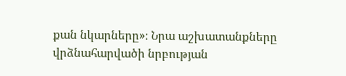քան նկարները»։ Նրա աշխատանքները վրձնահարվածի նրբության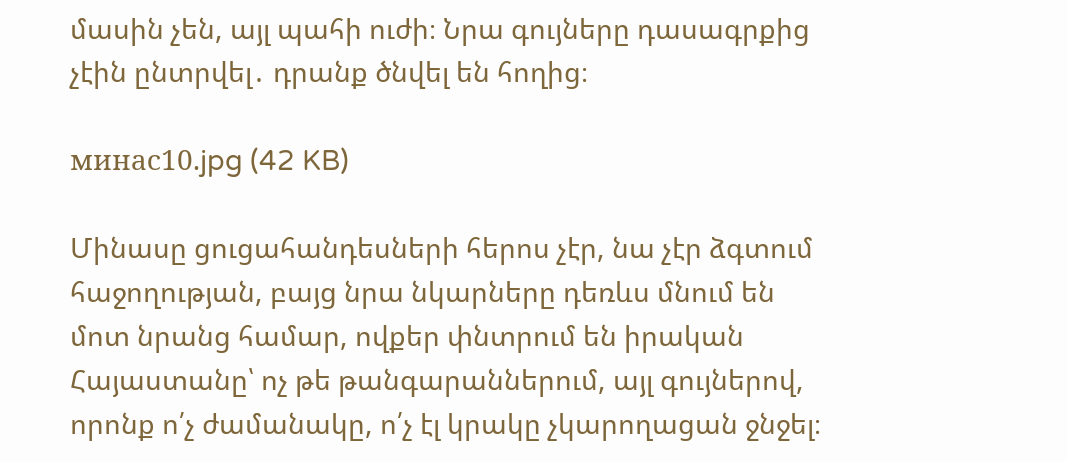մասին չեն, այլ պահի ուժի։ Նրա գույները դասագրքից չէին ընտրվել․ դրանք ծնվել են հողից։

минас10.jpg (42 KB)

Մինասը ցուցահանդեսների հերոս չէր, նա չէր ձգտում հաջողության, բայց նրա նկարները դեռևս մնում են մոտ նրանց համար, ովքեր փնտրում են իրական Հայաստանը՝ ոչ թե թանգարաններում, այլ գույներով, որոնք ո՛չ ժամանակը, ո՛չ էլ կրակը չկարողացան ջնջել։